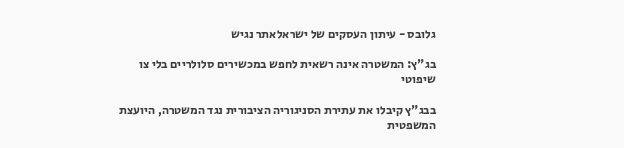גלובס - עיתון העסקים של ישראלאתר נגיש

בג"ץ: המשטרה אינה רשאית לחפש במכשירים סלולריים בלי צו שיפוטי

בבג"ץ קיבלו את עתירת הסניגוריה הציבורית נגד המשטרה, היועצת המשפטית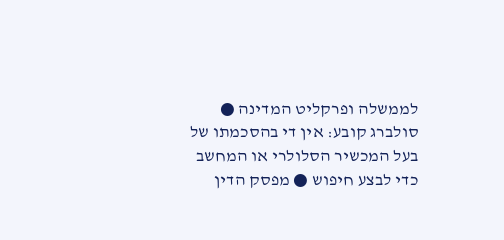לממשלה ופרקליט המדינה ● סולברג קובע: אין די בהסכמתו של בעל המכשיר הסלולרי או המחשב כדי לבצע חיפוש ● מפסק הדין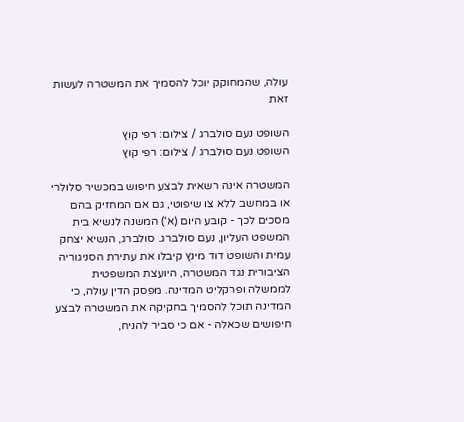עולה, שהמחוקק יוכל להסמיך את המשטרה לעשות זאת

השופט נעם סולברג / צילום: רפי קוץ
השופט נעם סולברג / צילום: רפי קוץ

המשטרה אינה רשאית לבצע חיפוש במכשיר סלולרי או במחשב ללא צו שיפוטי, גם אם המחזיק בהם מסכים לכך - קובע היום (א') המשנה לנשיא בית המשפט העליון, נעם סולברג. סולברג, הנשיא יצחק עמית והשופט דוד מינץ קיבלו את עתירת הסניגוריה הציבורית נגד המשטרה, היועצת המשפטית לממשלה ופרקליט המדינה. מפסק הדין עולה, כי המדינה תוכל להסמיך בחקיקה את המשטרה לבצע חיפושים שכאלה - אם כי סביר להניח,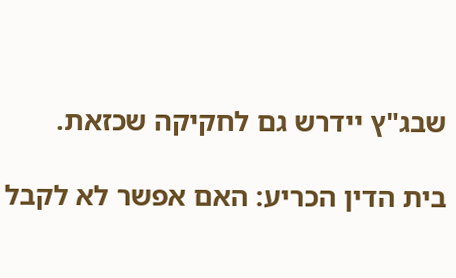שבג"ץ יידרש גם לחקיקה שכזאת.

בית הדין הכריע: האם אפשר לא לקבל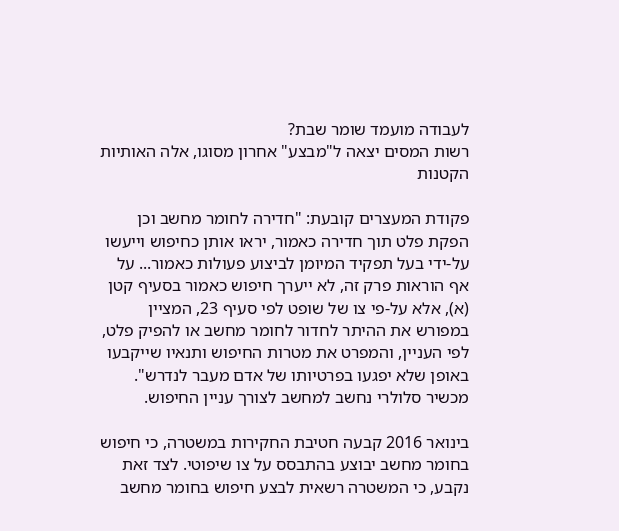לעבודה מועמד שומר שבת?
רשות המסים יצאה ל"מבצע" אחרון מסוגו, אלה האותיות הקטנות

פקודת המעצרים קובעת: "חדירה לחומר מחשב וכן הפקת פלט תוך חדירה כאמור, יראו אותן כחיפוש וייעשו על-ידי בעל תפקיד המיומן לביצוע פעולות כאמור... על אף הוראות פרק זה, לא ייערך חיפוש כאמור בסעיף קטן (א), אלא על-פי צו של שופט לפי סעיף 23, המציין במפורש את ההיתר לחדור לחומר מחשב או להפיק פלט, לפי העניין, והמפרט את מטרות החיפוש ותנאיו שייקבעו באופן שלא יפגעו בפרטיותו של אדם מעבר לנדרש". מכשיר סלולרי נחשב למחשב לצורך עניין החיפוש.

בינואר 2016 קבעה חטיבת החקירות במשטרה, כי חיפוש בחומר מחשב יבוצע בהתבסס על צו שיפוטי. לצד זאת נקבע, כי המשטרה רשאית לבצע חיפוש בחומר מחשב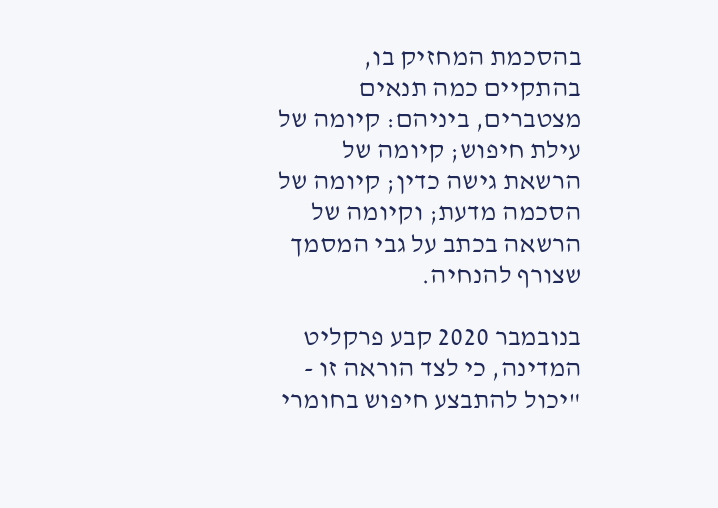בהסכמת המחזיק בו, בהתקיים כמה תנאים מצטברים, ביניהם: קיומה של עילת חיפוש; קיומה של הרשאת גישה כדין; קיומה של הסכמה מדעת; וקיומה של הרשאה בכתב על גבי המסמך שצורף להנחיה.

בנובמבר 2020 קבע פרקליט המדינה, כי לצד הוראה זו - "יכול להתבצע חיפוש בחומרי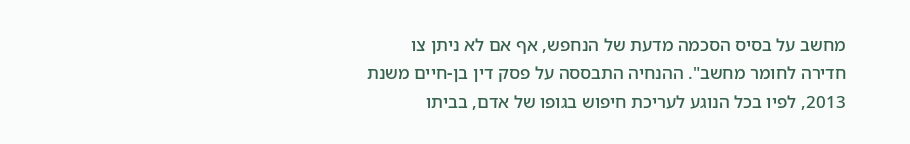מחשב על בסיס הסכמה מדעת של הנחפש, אף אם לא ניתן צו חדירה לחומר מחשב". ההנחיה התבססה על פסק דין בן-חיים משנת 2013, לפיו בכל הנוגע לעריכת חיפוש בגופו של אדם, בביתו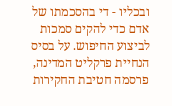ובכליו - די בהסכמתו של אדם כדי להקים סמכות לביצוע החיפוש. על בסיס הנחיית פרקליט המדינה, פרסמה חטיבת החקירות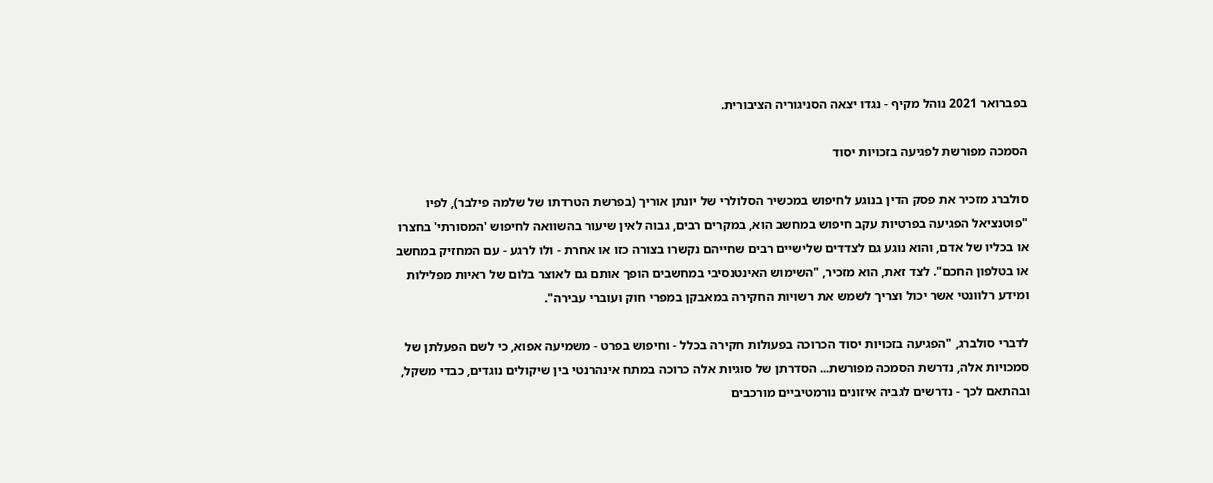בפברואר 2021 נוהל מקיף - נגדו יצאה הסניגוריה הציבורית.

הסמכה מפורשת לפגיעה בזכויות יסוד

סולברג מזכיר את פסק הדין בנוגע לחיפוש במכשיר הסלולרי של יונתן אוריך (בפרשת הטרדתו של שלמה פילבר), לפיו "פוטנציאל הפגיעה בפרטיות עקב חיפוש במחשב הוא, במקרים רבים, גבוה לאין שיעור בהשוואה לחיפוש 'המסורתי' בחצרו או בכליו של אדם, והוא נוגע גם לצדדים שלישיים רבים שחייהם נקשרו בצורה כזו או אחרת - ולו לרגע - עם המחזיק במחשב או בטלפון החכם". לצד זאת, הוא מזכיר, "השימוש האינטנסיבי במחשבים הופך אותם גם לאוצר בלום של ראיות מפלילות ומידע רלוונטי אשר יכול וצריך לשמש את רשויות החקירה במאבקן במפרי חוק ועוברי עבירה".

לדברי סולברג, "הפגיעה בזכויות יסוד הכרוכה בפעולות חקירה בכלל - וחיפוש בפרט - משמיעה אפוא, כי לשם הפעלתן של סמכויות אלה, נדרשת הסמכה מפורשת... הסדרתן של סוגיות אלה כרוכה במתח אינהרנטי בין שיקולים נוגדים, כבדי משקל, ובהתאם לכך - נדרשים לגביה איזונים נורמטיביים מורכבים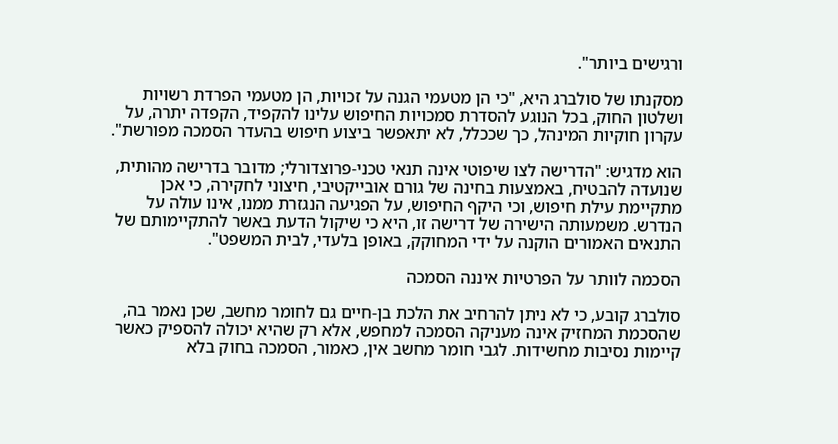ורגישים ביותר".

מסקנתו של סולברג היא, "כי הן מטעמי הגנה על זכויות, הן מטעמי הפרדת רשויות ושלטון החוק, בכל הנוגע להסדרת סמכויות החיפוש עלינו להקפיד, הקפדה יתרה, על עקרון חוקיות המינהל, כך שככלל, לא יתאפשר ביצוע חיפוש בהעדר הסמכה מפורשת".

הוא מדגיש: "הדרישה לצו שיפוטי אינה תנאי טכני-פרוצדורלי; מדובר בדרישה מהותית, שנועדה להבטיח, באמצעות בחינה של גורם אובייקטיבי, חיצוני לחקירה, כי אכן מתקיימת עילת חיפוש, וכי היקף החיפוש, על הפגיעה הנגזרת ממנו, אינו עולה על הנדרש. משמעותה הישירה של דרישה זו, היא כי שיקול הדעת באשר להתקיימותם של התנאים האמורים הוקנה על ידי המחוקק, באופן בלעדי, לבית המשפט".

הסכמה לוותר על הפרטיות איננה הסמכה

סולברג קובע, כי לא ניתן להרחיב את הלכת בן-חיים גם לחומר מחשב, שכן נאמר בה, שהסכמת המחזיק אינה מעניקה הסמכה למחפש, אלא רק שהיא יכולה להספיק כאשר קיימות נסיבות מחשידות. לגבי חומר מחשב אין, כאמור, הסמכה בחוק בלא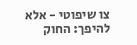צו שיפוטי - אלא להיפך: החוק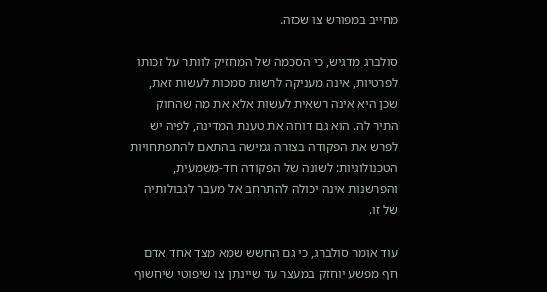מחייב במפורש צו שכזה.

סולברג מדגיש, כי הסכמה של המחזיק לוותר על זכותו לפרטיות, אינה מעניקה לרשות סמכות לעשות זאת, שכן היא אינה רשאית לעשות אלא את מה שהחוק התיר לה. הוא גם דוחה את טענת המדינה, לפיה יש לפרש את הפקודה בצורה גמישה בהתאם להתפתחויות הטכנולוגיות: לשונה של הפקודה חד-משמעית, והפרשנות אינה יכולה להתרחב אל מעבר לגבולותיה של זו.

עוד אומר סולברג, כי גם החשש שמא מצד אחד אדם חף מפשע יוחזק במעצר עד שיינתן צו שיפוטי שיחשוף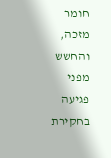חומר מזכה, והחשש מפני פגיעה בחקירת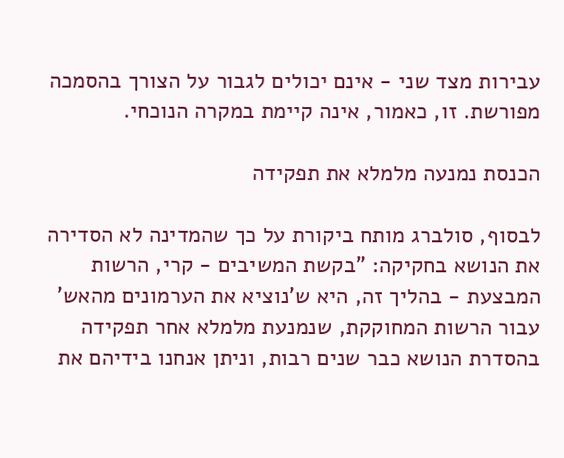עבירות מצד שני - אינם יכולים לגבור על הצורך בהסמכה מפורשת. זו, כאמור, אינה קיימת במקרה הנוכחי.

הכנסת נמנעה מלמלא את תפקידה

לבסוף, סולברג מותח ביקורת על כך שהמדינה לא הסדירה את הנושא בחקיקה: "בקשת המשיבים - קרי, הרשות המבצעת - בהליך זה, היא ש'נוציא את הערמונים מהאש' עבור הרשות המחוקקת, שנמנעת מלמלא אחר תפקידה בהסדרת הנושא כבר שנים רבות, וניתן אנחנו בידיהם את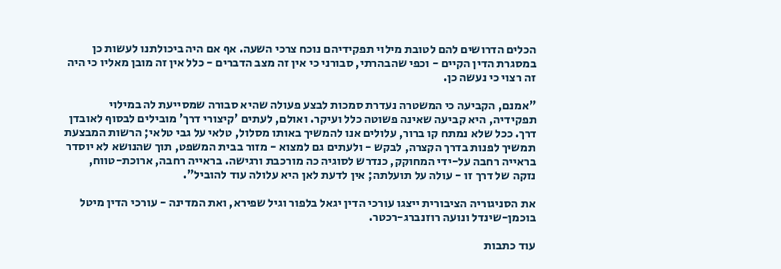הכלים הדרושים להם לטובת מילוי תפקידיהם נוכח צרכי השעה. אף אם היה ביכולתנו לעשות כן במסגרת הדין הקיים - וכפי שהבהרתי, סבורני כי אין זה מצב הדברים - כלל אין זה מובן מאליו כי היה זה רצוי כי נעשה כן.

"אמנם, הקביעה כי המשטרה נעדרת סמכות לבצע פעולה שהיא סבורה שמסייעת לה במילוי תפקידיה, היא קביעה שאינה פשוטה כלל ועיקר. ואולם, לעתים 'קיצורי דרך' מובילים לבסוף לאובדן דרך. ככל שלא נמתח קו ברור, עלולים אנו להמשיך באותו מסלול, טלאי על גבי טלאי; הרשות המבצעת תמשיך לפנות בדרך הקצרה, לבקש - ולעתים גם למצוא - מזור בבית המשפט, תוך שהנושא לא יוסדר בראייה רחבה על-ידי המחוקק, כנדרש לסוגיה כה מורכבת ורגישה. בראייה רחבה, ארוכת-טווח, נזקה של דרך זו - עולה על תועלתה; אין לדעת לאן היא עלולה עוד להוביל".

את הסניגוריה הציבורית ייצגו עורכי הדין יגאל בלפור וגיל שפירא, ואת המדינה - עורכי הדין מיטל בוכמן-שינדל ונועה רוזנברג-רכטר.

עוד כתבות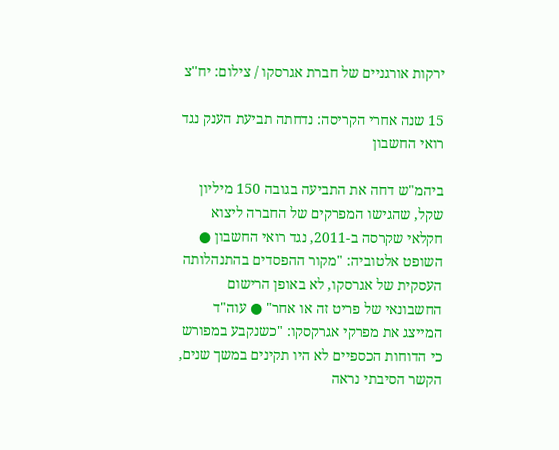ירקות אורגניים של חברת אגרסקו / צילום: יח''צ

15 שנה אחרי הקריסה: נדחתה תביעת הענק נגד רואי החשבון

ביהמ"ש דחה את התביעה בגובה 150 מיליון שקל, שהגישו המפרקים של החברה ליצוא חקלאי שקרסה ב-2011, נגד רואי החשבון ● השופט אלטוביה: "מקור ההפסדים בהתנהלותה העסקית של אגרסקו, לא באופן הרישום החשבונאי של פריט זה או אחר" ● עוה"ד המייצג את מפרקי אגרקסקו: "כשנקבע במפורש כי הדוחות הכספיים לא היו תקינים במשך שנים, הקשר הסיבתי נראה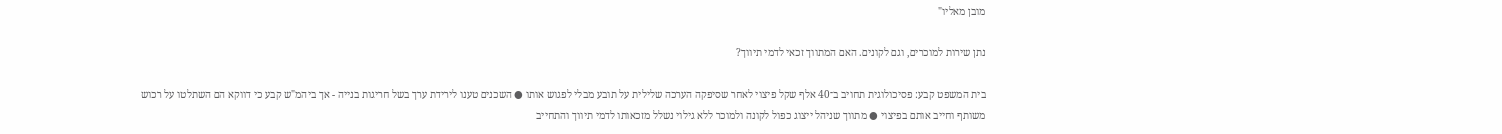מובן מאליו"

נתן שירות למוכרים, וגם לקונים. האם המתווך זכאי לדמי תיווך?

בית המשפט קבע: פסיכולוגית תחויב ב־40 אלף שקל פיצוי לאחר שסיפקה הערכה שלילית על תובע מבלי לפגוש אותו ● השכנים טענו לירידת ערך בשל חריגות בנייה - אך ביהמ"ש קבע כי דווקא הם השתלטו על רכוש משותף וחייב אותם בפיצוי ● מתווך שניהל ייצוג כפול לקונה ולמוכר ללא גילוי נשלל מזכאותו לדמי תיווך והתחייב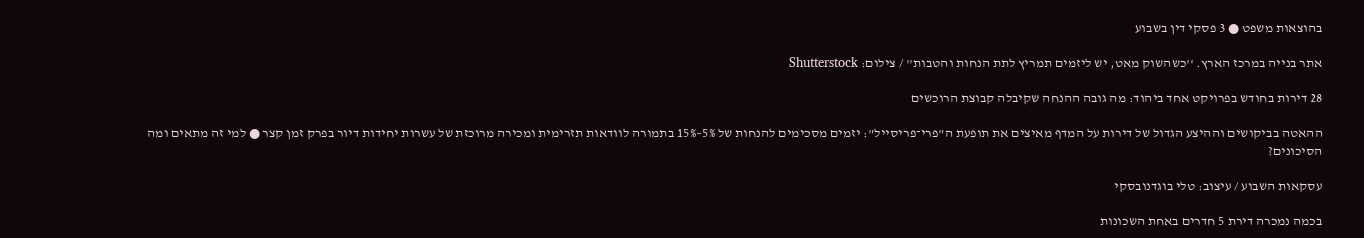בהוצאות משפט ● 3 פסקי דין בשבוע

אתר בנייה במרכז הארץ. ''כשהשוק מאט, יש ליזמים תמריץ לתת הנחות והטבות'' / צילום: Shutterstock

28 דירות בחודש בפרויקט אחד ביהוד: מה גובה ההנחה שקיבלה קבוצת הרוכשים

ההאטה בביקושים וההיצע הגדול של דירות על המדף מאיצים את תופעת ה"פרי־פריסייל": יזמים מסכימים להנחות של 5%–15% בתמורה לוודאות תזרימית ומכירה מרוכזת של עשרות יחידות דיור בפרק זמן קצר ● למי זה מתאים ומה הסיכונים?

עסקאות השבוע / עיצוב: טלי בוגדנובסקי

בכמה נמכרה דירת 5 חדרים באחת השכונות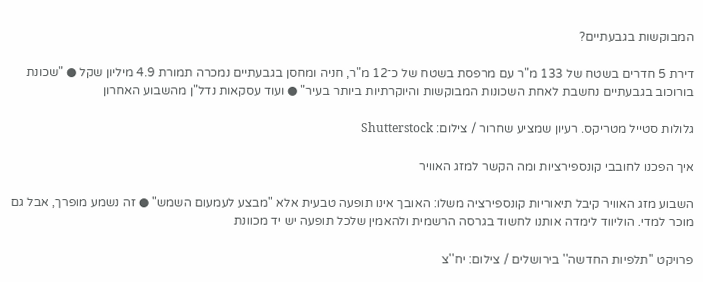המבוקשות בגבעתיים?

דירת 5 חדרים בשטח של 133 מ"ר עם מרפסת בשטח של כ־12 מ"ר, חניה ומחסן בגבעתיים נמכרה תמורת 4.9 מיליון שקל ● "שכונת בורוכוב בגבעתיים נחשבת לאחת השכונות המבוקשות והיוקרתיות ביותר בעיר" ● ועוד עסקאות נדל"ן מהשבוע האחרון

גלולות סטייל מטריקס. רעיון שמציע שחרור / צילום: Shutterstock

איך הפכנו לחובבי קונספירציות ומה הקשר למזג האוויר

השבוע מזג האוויר קיבל תיאוריות קונספירציה משלו: האובך אינו תופעה טבעית אלא "מבצע לעמעום השמש" ● זה נשמע מופרך, אבל גם מוכר למדי. הוליווד לימדה אותנו לחשוד בגרסה הרשמית ולהאמין שלכל תופעה יש יד מכוונת

פרויקט ''תלפיות החדשה'' בירושלים / צילום: יח''צ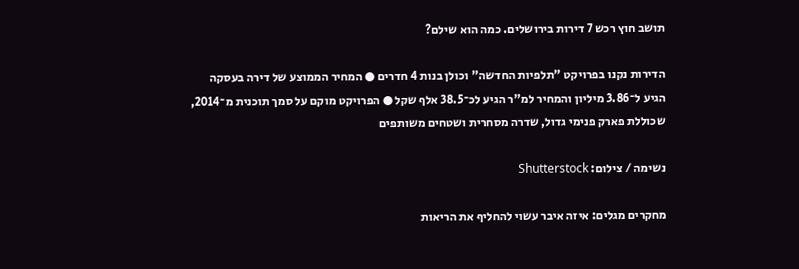תושב חוץ רכש 7 דירות בירושלים. כמה הוא שילם?

הדירות נקנו בפרויקט "תלפיות החדשה" וכולן בנות 4 חדרים ● המחיר הממוצע של דירה בעסקה הגיע ל־3.86 מיליון והמחיר למ"ר הגיע לכ־38.5 אלף שקל ● הפרויקט מוקם על סמך תוכנית מ־2014, שכוללת פארק פנימי גדול, שדרה מסחרית ושטחים משותפים

נשימה / צילום: Shutterstock

מחקרים מגלים: איזה איבר עשוי להחליף את הריאות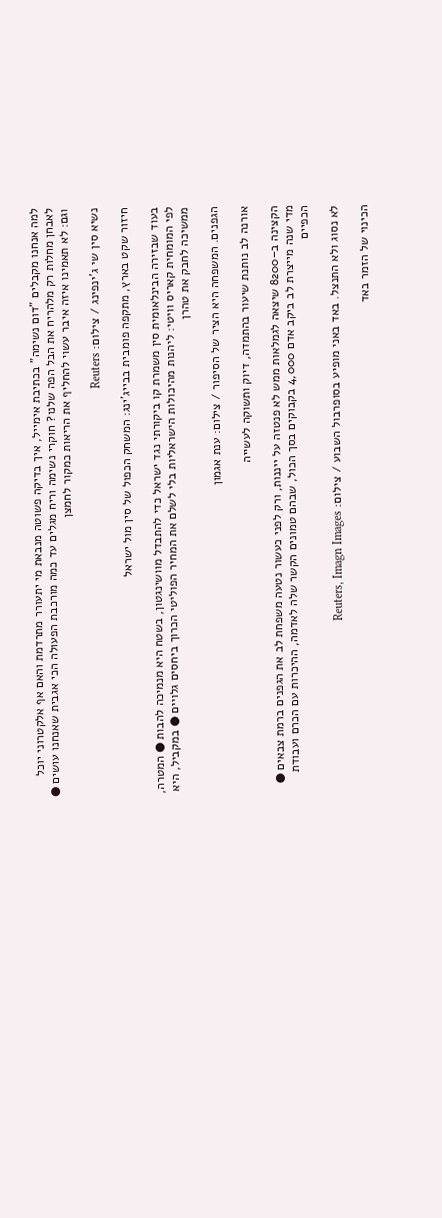למה אנחנו מקבלים "דום נשימה" בכתיבת אימייל, איך בדיקה פשוטה מנבאת מי יתעורר מתרדמת והאם אף אלקטרוני יוכל לאבחן מחלות רק מלהריח את הבל הפה שלנו? חוקרי נשימה וריח מגלים עד כמה מורכבת הפעולה הכי אגבית שאנחנו עושים ● וגם: לא תאמינו איזה איבר עשוי להחליף את הריאות כמקור לחמצן

נשיא סין שי ג'ינפינג / צילום: Reuters

חיזור שקט בארץ, מתקפה פומבית בבייג'ינג: המשחק הכפול של סין מול ישראל

בעוד שבזירה הבינלאומית סין משמרת קו ביקורתי נגד ישראל כדי להתבדל מוושינגטון, בשטח היא מנמיכה להבות ● המטרה, לפי המומחית קאריס וויטי: ליהנות מהיכולות הישראליות בלי לשלם את המחיר הפוליטי הכרוך ביחסים גלויים ● במקביל, היא ממשיכה לחבק את טהרן

הגפנים. המשפחה היא הציר של הסיפור / צילום: ענת אגמון

אורנה לב נותנת שיעור בהתמדה, דיוק ותשוקה לעשייה

הקצינה ב–8200 שיצאה לגמלאות ממש לא פנטזה על ייננות, ורק לפני כעשור נטעה משפחת לב את הגפנים ברמת צבאים ● מדי שנה מייצרת לב ביקב אדם 4,000 בקבוקים בסך הכול, שבהם טמונים הקשר שלה לאדמה, ההיכרות עם הכרם ועבודת הכפיים

לא נסוג ולא התנצל. באד באני מופיע בסופרבול השבוע / צילום: Reuters, Imagn Images

הכינוי של הזמר באד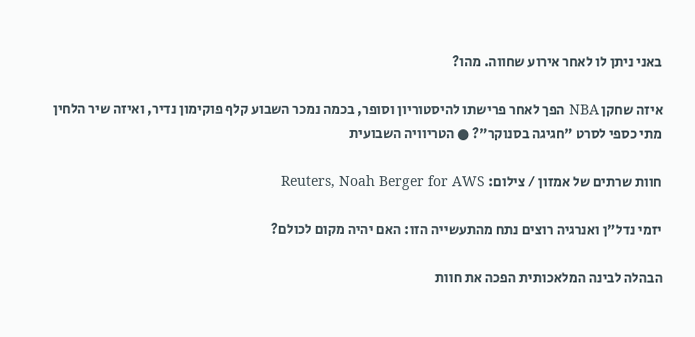באני ניתן לו לאחר אירוע שחווה. מהו?

איזה שחקן NBA הפך לאחר פרישתו להיסטוריון וסופר, בכמה נמכר השבוע קלף פוקימון נדיר, ואיזה שיר הלחין מתי כספי לסרט "חגיגה בסנוקר"? ● הטריוויה השבועית

חוות שרתים של אמזון / צילום: Reuters, Noah Berger for AWS

יזמי נדל"ן ואנרגיה רוצים נתח מהתעשייה הזו: האם יהיה מקום לכולם?

הבהלה לבינה המלאכותית הפכה את חוות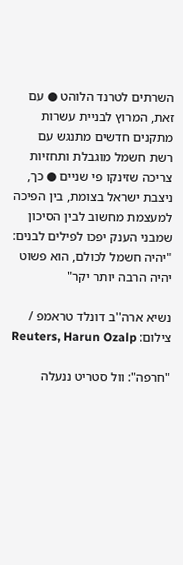השרתים לטרנד הלוהט ● עם זאת, המרוץ לבניית עשרות מתקנים חדשים מתנגש עם רשת חשמל מוגבלת ותחזיות צריכה שזינקו פי שניים ● כך, ניצבת ישראל בצומת, בין הפיכה למעצמת מחשוב לבין הסיכון שמבני הענק יפכו לפילים לבנים: "יהיה חשמל לכולם, הוא פשוט יהיה הרבה יותר יקר"

נשיא ארה''ב דונלד טראמפ / צילום: Reuters, Harun Ozalp

"חרפה": וול סטריט ננעלה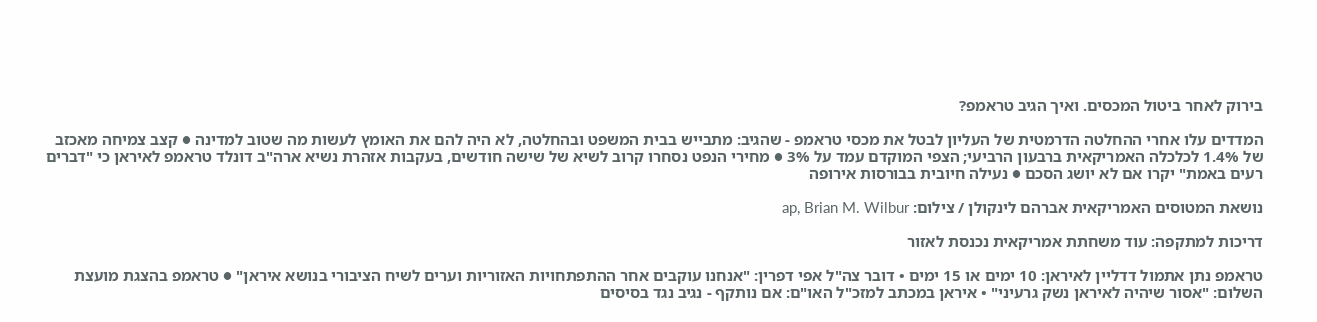בירוק לאחר ביטול המכסים. ואיך הגיב טראמפ?

המדדים עלו אחרי ההחלטה הדרמטית של העליון לבטל את מכסי טראמפ - שהגיב: מתבייש בבית המשפט ובהחלטה, לא היה להם את האומץ לעשות מה שטוב למדינה ● קצב צמיחה מאכזב של 1.4% לכלכלה האמריקאית ברבעון הרביעי; הצפי המוקדם עמד על 3% ● מחירי הנפט נסחרו קרוב לשיא של שישה חודשים, בעקבות אזהרת נשיא ארה"ב דונלד טראמפ לאיראן כי "דברים רעים באמת" יקרו אם לא יושג הסכם ● נעילה חיובית בבורסות אירופה

נושאת המטוסים האמריקאית אברהם לינקולן / צילום: ap, Brian M. Wilbur

דריכות למתקפה: עוד משחתת אמריקאית נכנסת לאזור

טראמפ נתן אתמול דדליין לאיראן: 10 ימים או 15 ימים • דובר צה"ל אפי דפרין: "אנחנו עוקבים אחר ההתפתחויות האזוריות וערים לשיח הציבורי בנושא איראן" ● טראמפ בהצגת מועצת השלום: "אסור שיהיה לאיראן נשק גרעיני" • איראן במכתב למזכ"ל האו"ם: אם נותקף - נגיב נגד בסיסים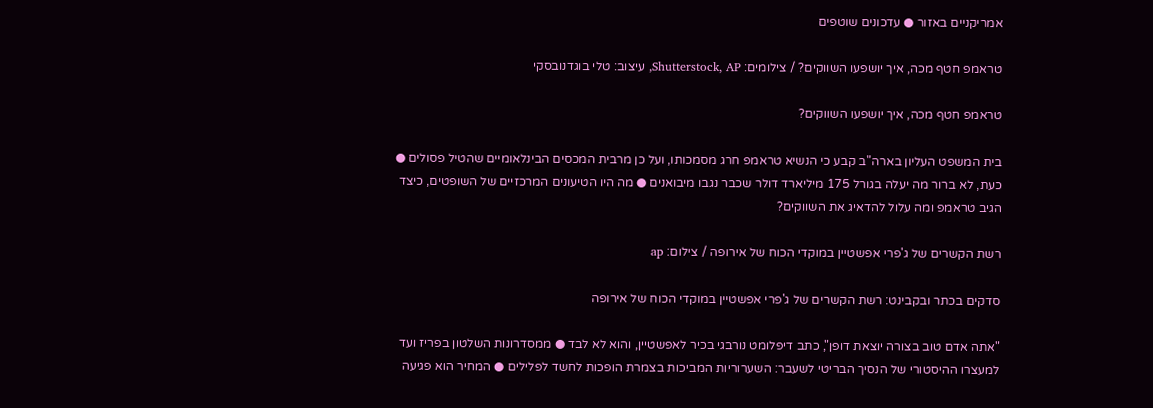אמריקניים באזור ● עדכונים שוטפים

טראמפ חטף מכה, איך יושפעו השווקים? / צילומים: Shutterstock, AP, עיצוב: טלי בוגדנובסקי

טראמפ חטף מכה, איך יושפעו השווקים?

בית המשפט העליון בארה"ב קבע כי הנשיא טראמפ חרג מסמכותו, ועל כן מרבית המכסים הבינלאומיים שהטיל פסולים ● כעת, לא ברור מה יעלה בגורל 175 מיליארד דולר שכבר נגבו מיבואנים ● מה היו הטיעונים המרכזיים של השופטים, כיצד הגיב טראמפ ומה עלול להדאיג את השווקים?

רשת הקשרים של ג'פרי אפשטיין במוקדי הכוח של אירופה / צילום: ap

סדקים בכתר ובקבינט: רשת הקשרים של ג'פרי אפשטיין במוקדי הכוח של אירופה

"אתה אדם טוב בצורה יוצאת דופן", כתב דיפלומט נורבגי בכיר לאפשטיין, והוא לא לבד ● ממסדרונות השלטון בפריז ועד למעצרו ההיסטורי של הנסיך הבריטי לשעבר: השערוריות המביכות בצמרת הופכות לחשד לפלילים ● המחיר הוא פגיעה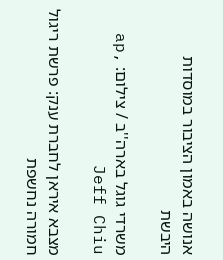אנושה באמון הציבור במוסדות היבשת

משרדי גוגל בארה''ב / צילום: ap, Jeff Chiu

מצבא איראן לחברת ענק: פרשת ריגול חמורה נחשפת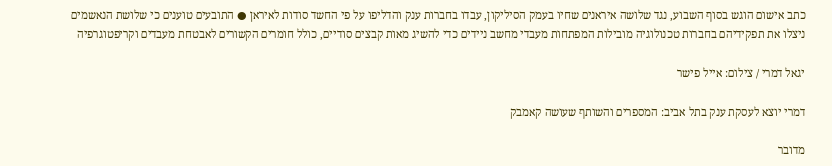כתב אישום הוגש בסוף השבוע, נגד שלושה איראנים שחיו בעמק הסיליקון, עבדו בחברות ענק והדליפו על פי החשד סודות לאיראן ● התובעים טוענים כי שלושת הנאשמים ניצלו את תפקידיהם בחברות טכנולוגיה מובילות המפתחות מעבדי מחשב ניידים כדי להשיג מאות קבצים סודיים, כולל חומרים הקשורים לאבטחת מעבדים וקריפטוגרפיה

יגאל דמרי / צילום: אייל פישר

דמרי יוצא לעסקת ענק בתל אביב: המספרים והשותף שעושה קאמבק

מדובר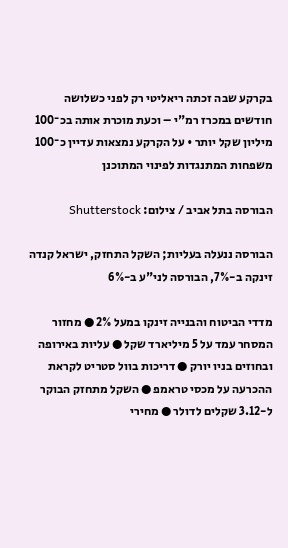בקרקע שבה זכתה ריאליטי רק לפני כשלושה חודשים במכרז רמ"י – וכעת מוכרת אותה בכ־100 מיליון שקל יותר • על הקרקע נמצאות עדיין כ־100 משפחות המתנגדות לפינוי המתוכנן

הבורסה בתל אביב / צילום: Shutterstock

הבורסה ננעלה בעליות; השקל התחזק, ישראל קנדה זינקה ב-7%, הבורסה לני"ע ב-6%

מדדי הביטוח והבנייה זינקו במעל 2% ● מחזור המסחר עמד על 5 מיליארד שקל ● עליות באירופה ובחוזים בניו יורק ● דריכות בוול סטריט לקראת ההכרעה על מכסי טראמפ ● השקל מתחזק הבוקר ל-3.12 שקלים לדולר ● מחירי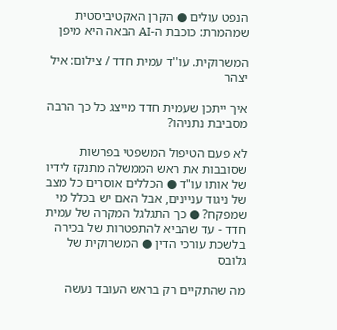הנפט עולים ● הקרן האקטיביסטית שמהמרת: כוכבת ה-AI הבאה היא מיפן

המשרוקית. עו''ד עמית חדד / צילום: איל יצהר

איך ייתכן שעמית חדד מייצג כל כך הרבה מסביבת נתניהו?

לא פעם הטיפול המשפטי בפרשות שסובבות את ראש הממשלה מתנקז לידיו של אותו עו"ד ● הכללים אוסרים כל מצב של ניגוד עניינים, אבל האם יש בכלל מי שמפקח? ● כך התגלגל המקרה של עמית חדד - עד שהביא להתפטרות של בכירה בלשכת עורכי הדין ● המשרוקית של גלובס

מה שהתקיים רק בראש העובד נעשה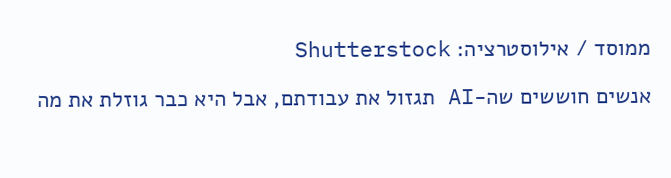ממוסד / אילוסטרציה: Shutterstock

אנשים חוששים שה-AI תגזול את עבודתם, אבל היא כבר גוזלת את מה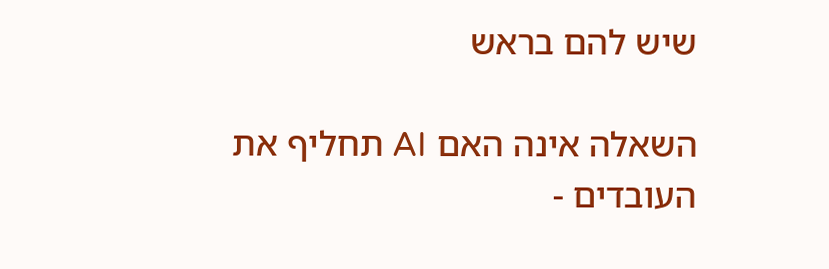שיש להם בראש

השאלה אינה האם AI תחליף את העובדים -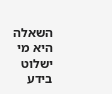השאלה היא מי ישלוט בידע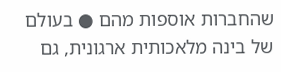שהחברות אוספות מהם ● בעולם של בינה מלאכותית ארגונית, גם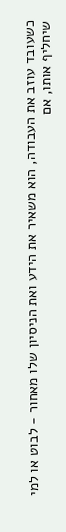כשעובד עוזב את העבודה, הוא משאיר את הידע ואת הניסיון שלו מאחור - לבוט או למי שיחליף אותו, אם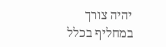יהיה צורך במחליף בכלל